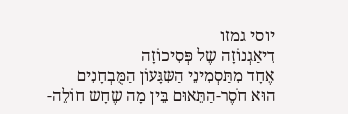יוסי גמזו
דִיאַגְנוֹזָה שֶל פְּסִיכוֹזָה
אֶחָד מִתַּסְמִינֵי הַשִּגָּעוֹן הַמֻּבְחָנִים
הוּא חֹסֶר-הַתֵּאוּם בֵּין מָה שֶחָש חוֹלֵה-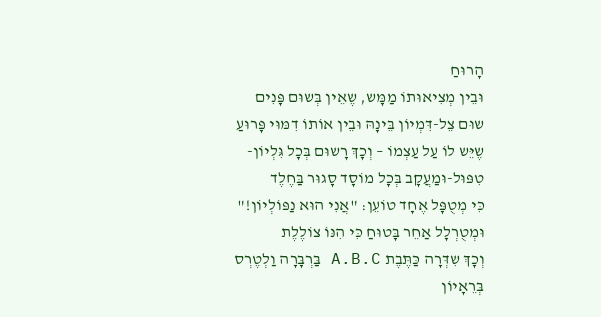הָרוּחַ
וּבֵין מְצִיאוּתוֹ מַמָּש, שֶאֵין בְּשוּם פָּנִים
שוּם צֵל-דִּמְיוֹן בֵּינָהּ וּבֵין אוֹתוֹ דִמּוּי פָּרוּעַ
שֶיֵּש לוֹ עַל עַצְמוֹ – וְכָךְ רָשוּם בְּכָל גִּלְיוֹן-
טִפּוּל-וּמַעֲקָב בְּכָל מוֹסָד סָגוּר בַּחֶלֶד
כִּי מְטֻפָּל אֶחָד טוֹעֵן: "אֲנִי הוּא נַפּוֹלְיוֹן!"
וּמְטֻרְלָל אַחֵר בָּטוּחַ כִּי הִנּוֹ צוֹלֶלֶת
וְכָךְ שִדְּרָה כַּתֶּבֶת A.B.C בַּרְבָּרָה וַלְטֶרְס
בְּרֵאָיוֹן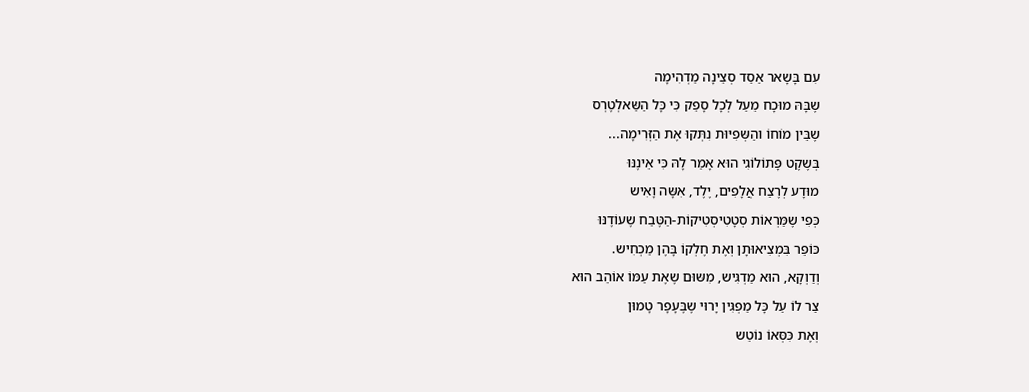עִם בָּשָאר אַסַד סְצֵינָה מַדְהִימָה
שֶבָּהּ מוּכָח מֵעַל לְכָל סָפֵק כִּי כָּל הַשַּאלְטֶרְס
שֶבֵּין מוֹחוֹ והַשְּפִיּוּת נִתְּקוּ אֶת הַזְּרִימָה...
בְּשֶקֶט פָּתוֹלוֹגִי הוּא אָמַר לָהּ כִּי אֵינֶנּוּ
מוּדָע לְרֶצַח אֲלָפִים, יֶלֶד, אִשָּה וָאִיש
כְּפִי שֶמַּרְאוֹת סְטָטִיסְטִיקוֹת-הַטֶּבַח שֶעוֹדֶנּוּ
כּוֹפֵר בִּמְצִיאוּתָן וְאֶת חֶלְקוֹ בָּהֶן מַכְחִיש.
וְדַוְקָא, הוּא מַדְגִּיש, מִשּוּם שֶאֶת עַמּוֹ אוֹהֵב הוּא
צַר לוֹ עַל כָּל מַפְגִּין יָרוּי שֶבֶּעָפָר טָמוּן
וְאֶת כִּסְּאוֹ נוֹטֵש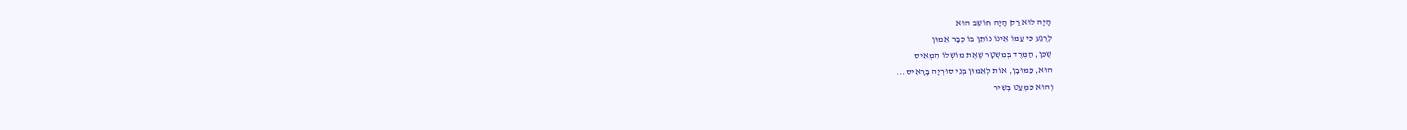הָיָה לוּא רַק הָיָה חוֹשֵב הוּא
לְרֶגַע כִּי עַמּוֹ אֵינוֹ נוֹתֵן בּוֹ כְּבָר אֵמוּן
שֶכֵּן, הַמֶּרֶד בְּמִשְטָר שֶאֶת מוֹשְלוֹ הִמְאִיס
הוּא, כַּמּוּבָן, אוֹת לְאֵמוּן בְּנֵי סוּרְיָה בָּרָאִיס...
וְהוּא כִּמְעַט בְּשִיר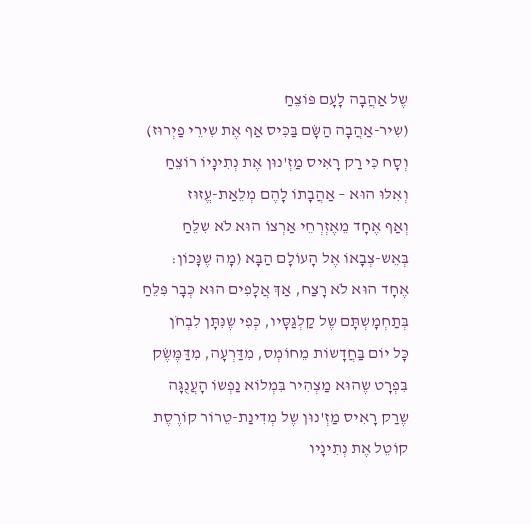שֶל אַהֲבָה לָעָם פּוֹצֵחַ
(שִיר-אַהֲבָה הַשָּׂם בַּכִּיס אַף אֶת שִירֵי פַיְרוּז)
וְסָח כִּי רַק רָאִיס מַזְ'נוּן אֶת נְתִינָיוֹ רוֹצֵחַ
וְאִלּוּ הוּא – אַהֲבָתוֹ לָהֶם מְלֵאַת-עֱזוּז
וְאַף אֶחָד מֵאֶזְרְחֵי אַרְצוֹ הוּא לֹא שִלֵּחַ
בְּאֵש-צְבָאוֹ אֶל הָעוֹלָם הַבָּא (מָה שֶנָּכוֹן:
אֶחָד הוּא לֹא רָצַח, אַךְ אֲלָפִים הוּא כְּבָר פִּלֵּחַ
בְּתַחְמָשְתָּם שֶל קַלְגַּסָּיו, כְּפִי שֶנִּתָּן לִבְחֹן
כָּל יוֹם בַּחֲדָשוֹת מֵחוֹמְס, מִדַּרְעָה, מִדַּמֶּשֶׂק
בִּפְרָט שֶהוּא מַצְהִיר בִּמְלוֹא נַפְשוֹ הָעֲנֻגָּה
שֶרַק רָאִיס מַזְ'נוּן שֶל מְדִינַת-טֵרוֹר קוֹרֶסֶת
קוֹטֵל אֶת נְתִינָיו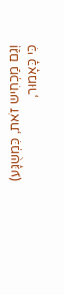וְגַם מַכְחִיש זֹאת, כִּמְשֻגָּע)
כִּי כָּאָמוּר,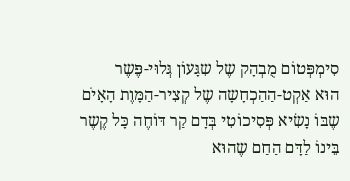סִימְפְּטוֹם מֻבְהָק שֶל שִגָּעוֹן גְּלוּי-פֶּשֶר
הוּא אַקְט-הַהַכְחָשָה שֶל קְצִיר-הַמָּוֶת הָאָיֹם
שֶבּוֹ נָשִׂיא פְּסִיכוֹטִי בְּדָם קַר דּוֹחֶה כָּל קֶשֶר
בֵּינוֹ לַדָּם הַחַם שֶהוּא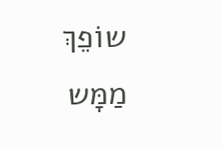שוֹפֵךְ מַמָּש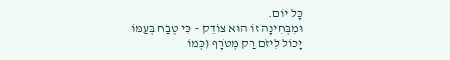כָּל יוֹם.
וּמִבְּחִינָה זוֹ הוּא צוֹדֵק – כִּי טֶבַח בְּעַמּוֹ
יָכוֹל לִיזֹם רַק מְטֹרָף (כְּמוֹ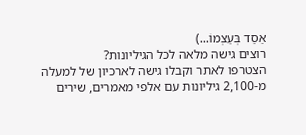אַסַד בְּעַצְמוֹ...)
רוצים גישה מלאה לכל הגיליונות?
הצטרפו לאתר וקבלו גישה לארכיון של למעלה מ-2,100 גיליונות עם אלפי מאמרים, שירים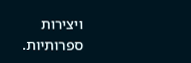ויצירות ספרותיות.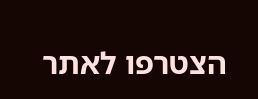הצטרפו לאתר